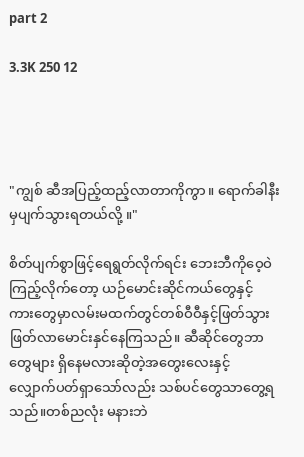part 2

3.3K 250 12




"ကျွစ် ဆီအပြည့်ထည့်လာတာကိုကွာ။ ရောက်ခါနီးမှပျက်သွားရတယ်လို့ ။"

စိတ်ပျက်စွာဖြင့်ရေရွတ်လိုက်ရင်း ဘေးဘီကိုဝေ့ဝဲကြည့်လိုက်တော့ ယဉ်မောင်းဆိုင်ကယ်တွေနှင့်ကား‌တွေမှာလမ်းမထက်တွင်တစ်ဝီဝီနှင့်ဖြတ်သွားဖြတ်လာမောင်းနှင်နေကြသည်။ ဆီဆိုင်တွေဘာတွေများ ရှိနေမလားဆိုတဲ့အတွေးလေးနှင့် လျှောက်ပတ်ရှာသော်လည်း သစ်ပင်တွေသာတွေ့ရသည်။တစ်ညလုံး မနားဘဲ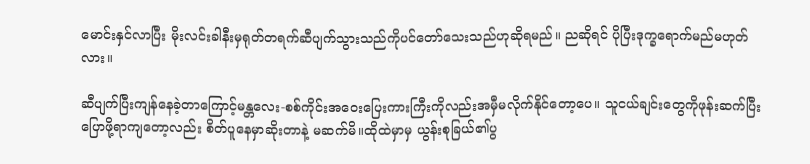မောင်းနှင်လာပြီး မိုးလင်းခါနီးမှရုတ်တရက်ဆီပျက်သွားသည်ကိုပင်တော်သေးသည်ဟုဆိုရမည်။ ညဆိုရင် ပိုပြီးဒုက္ခရောက်မည်မဟုတ်လား။

ဆီပျက်ပြီးကျန်နေခဲ့တာကြောင့်မန္တလေး-စစ်ကိုင်းအဝေးပြေးကားကြီးကိုလည်းအမှီမလိုက်နိုင်တော့ပေ။ သူငယ်ချင်းတွေကိုဖုန်းဆက်ပြီးပြောဖို့ရာကျတော့လည်း စိတ်ပူနေမှာဆိုးတာနဲ့ မဆက်မိ။ထိုထဲမှာမှ ယွန်းစုခြယ်၏ပွ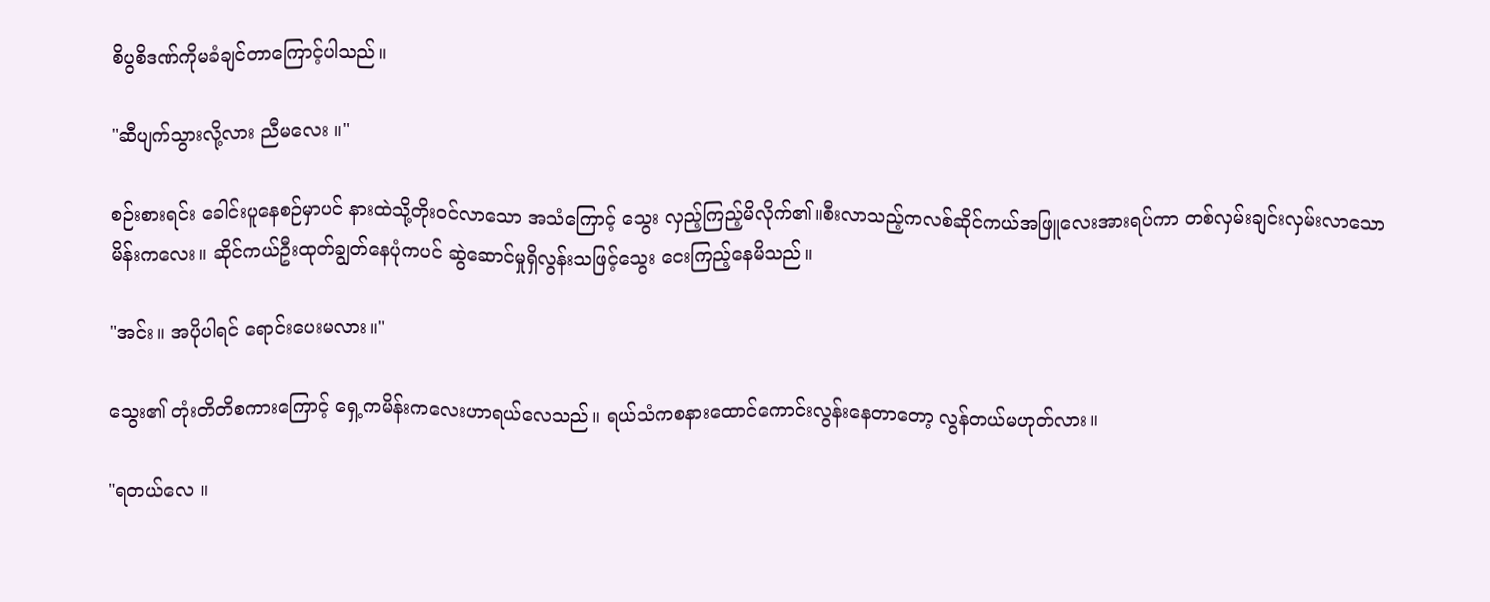စိပွစိဒဏ်ကိုမခံချင်တာကြောင့်ပါသည်။

"ဆီပျက်သွားလို့လား ညီမလေး ။"

စဉ်းစားရင်း ခေါင်းပူနေစဉ်မှာပင် နားထဲသို့တိုးဝင်လာသော အသံကြောင့် သွေး လှည့်ကြည့်မိလိုက်၏။စီးလာသည့်ကလစ်ဆိုင်ကယ်အဖြူလေးအားရပ်ကာ တစ်လှမ်းချင်းလှမ်းလာသော မိန်းကလေး။ ဆိုင်ကယ်ဦးထုတ်ချွတ်နေပုံကပင် ဆွဲဆောင်မှုရှိလွန်းသဖြင့်သွေး ငေးကြည့်နေမိသည်။

"အင်း။ အပိုပါရင် ရောင်းပေးမလား။"

သွေး၏ တုံးတိတိစကားကြောင့် ရှေ့ကမိန်းကလေးဟာရယ်လေသည်။ ရယ်‌သံကစနားထောင်ကောင်းလွန်းနေတာတော့ လွန်တယ်မဟုတ်လား။

"ရတယ်‌လေ ။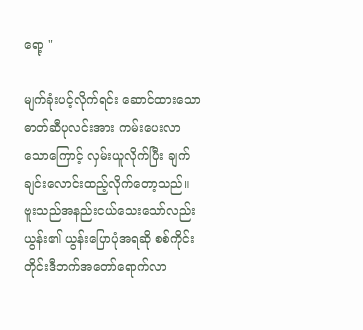ရော့ "

မျက်ခုံးပင့်လိုက်ရင်း ဆောင်ထားသော ဓာတ်ဆီပုလင်းအား ကမ်းပေးလာသောကြောင့် လှမ်းယူလိုက်ပြီး ချက်ချင်းလောင်းထည့်လိုက်တော့သည်။ ဗူးသည်အနည်းငယ်သေးသော်လည်း ယွန်း၏ ယွန်းပြောပုံအရဆို စစ်ကိုင်းတိုင်းဒီဘက်အတော်ရောက်လာ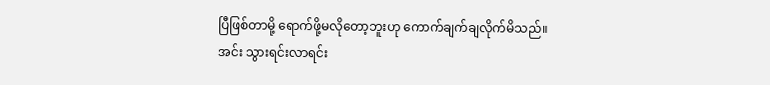ပြီဖြစ်တာမို့ ရောက်ဖို့မလိုတော့ဘူးဟု ကောက်ချက်ချလိုက်မိသည်။
အင်း သွားရင်းလာရင်း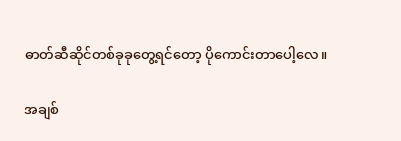ဓာတ်ဆီဆိုင်တစ်ခုခုတွေ့ရင်တော့ ပိုကောင်းတာပေါ့လေ။

အချစ်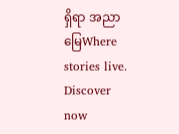ရှိရာ အညာမြေWhere stories live. Discover now